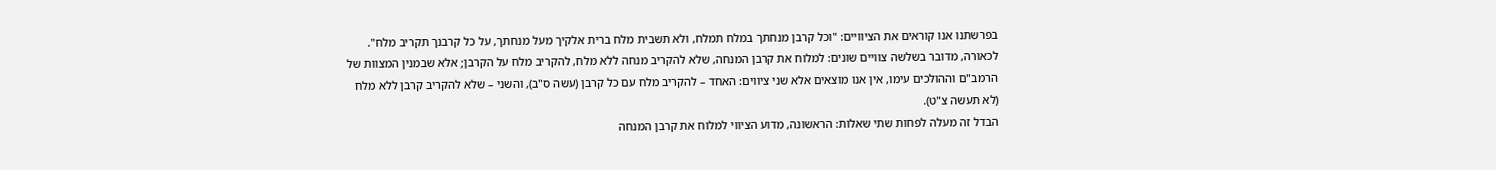בפרשתנו אנו קוראים את הציוויים: "וכל קרבן מנחתך במלח תמלח, ולא תשבית מלח ברית אלקיך מעל מנחתך, על כל קרבנך תקריב מלח". לכאורה, מדובר בשלשה צוויים שונים: למלוח את קרבן המנחה, שלא להקריב מנחה ללא מלח, להקריב מלח על הקרבן; אלא שבמנין המצוות של הרמב"ם וההולכים עימו, אין אנו מוצאים אלא שני ציווים: האחד – להקריב מלח עם כל קרבן (עשה ס"ב), והשני – שלא להקריב קרבן ללא מלח (לא תעשה צ"ט).
הבדל זה מעלה לפחות שתי שאלות: הראשונה, מדוע הציווי למלוח את קרבן המנחה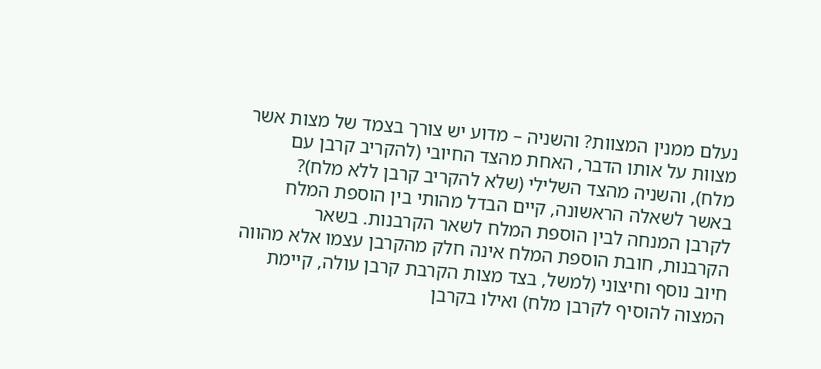נעלם ממנין המצוות? והשניה – מדוע יש צורך בצמד של מצות אשר מצוות על אותו הדבר, האחת מהצד החיובי (להקריב קרבן עם מלח), והשניה מהצד השלילי (שלא להקריב קרבן ללא מלח)?
באשר לשאלה הראשונה, קיים הבדל מהותי בין הוספת המלח לקרבן המנחה לבין הוספת המלח לשאר הקרבנות. בשאר הקרבנות, חובת הוספת המלח אינה חלק מהקרבן עצמו אלא מהווה חיוב נוסף וחיצוני (למשל, בצד מצות הקרבת קרבן עולה, קיימת המצוה להוסיף לקרבן מלח) ואילו בקרבן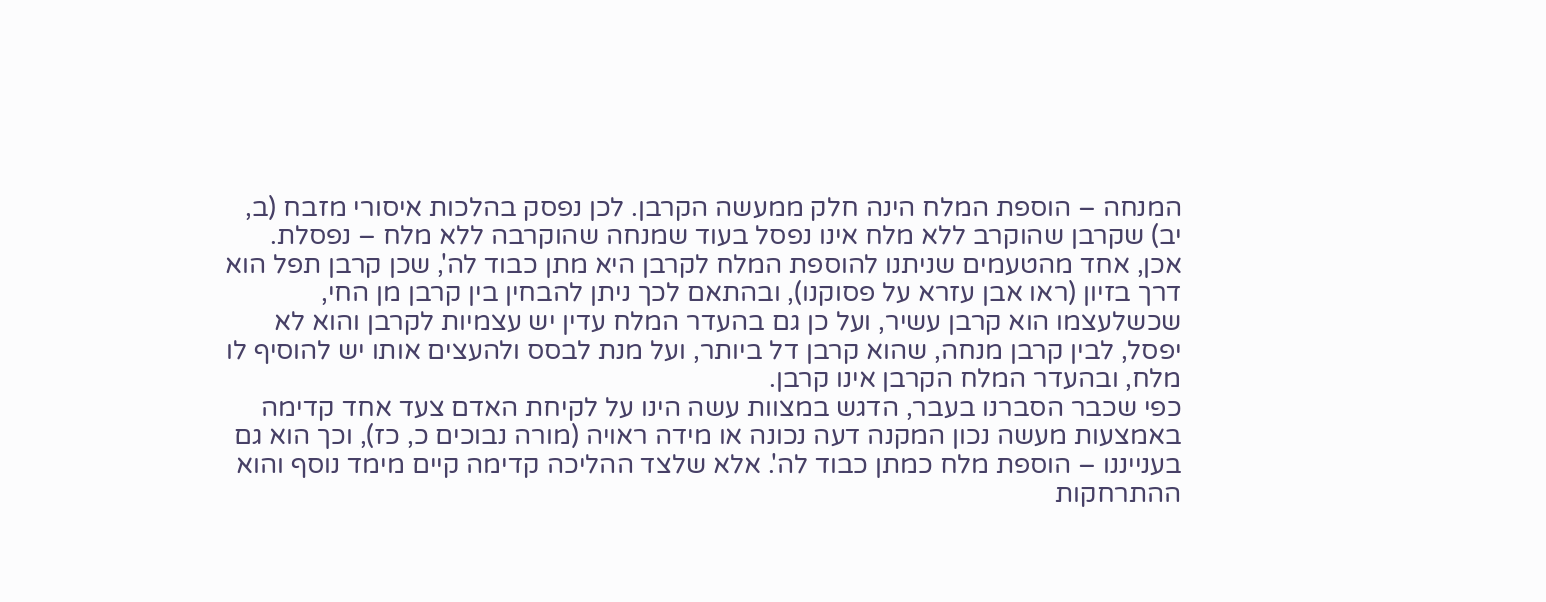המנחה – הוספת המלח הינה חלק ממעשה הקרבן. לכן נפסק בהלכות איסורי מזבח (ב, יב) שקרבן שהוקרב ללא מלח אינו נפסל בעוד שמנחה שהוקרבה ללא מלח – נפסלת. אכן, אחד מהטעמים שניתנו להוספת המלח לקרבן היא מתן כבוד לה', שכן קרבן תפל הוא דרך בזיון (ראו אבן עזרא על פסוקנו), ובהתאם לכך ניתן להבחין בין קרבן מן החי, שכשלעצמו הוא קרבן עשיר, ועל כן גם בהעדר המלח עדין יש עצמיות לקרבן והוא לא יפסל, לבין קרבן מנחה, שהוא קרבן דל ביותר, ועל מנת לבסס ולהעצים אותו יש להוסיף לו מלח, ובהעדר המלח הקרבן אינו קרבן.
כפי שכבר הסברנו בעבר, הדגש במצוות עשה הינו על לקיחת האדם צעד אחד קדימה באמצעות מעשה נכון המקנה דעה נכונה או מידה ראויה (מורה נבוכים כ, כז), וכך הוא גם בענייננו – הוספת מלח כמתן כבוד לה'. אלא שלצד ההליכה קדימה קיים מימד נוסף והוא ההתרחקות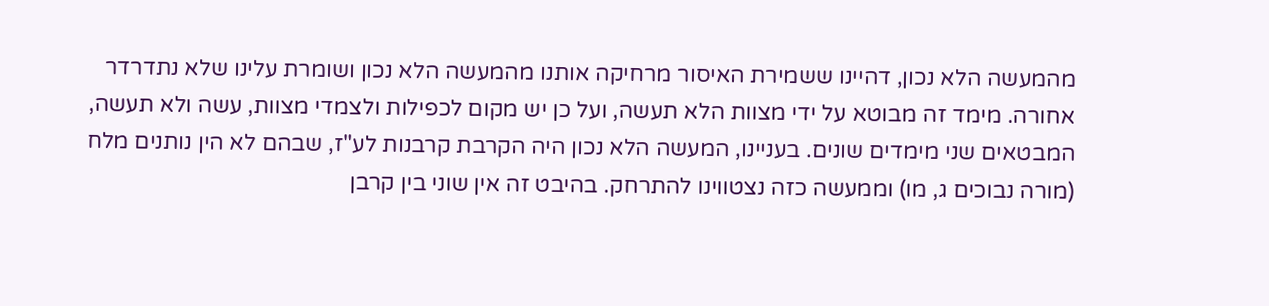מהמעשה הלא נכון, דהיינו ששמירת האיסור מרחיקה אותנו מהמעשה הלא נכון ושומרת עלינו שלא נתדרדר אחורה. מימד זה מבוטא על ידי מצוות הלא תעשה, ועל כן יש מקום לכפילות ולצמדי מצוות, עשה ולא תעשה, המבטאים שני מימדים שונים. בעניינו, המעשה הלא נכון היה הקרבת קרבנות לע"ז, שבהם לא הין נותנים מלח (מורה נבוכים ג, מו) וממעשה כזה נצטווינו להתרחק. בהיבט זה אין שוני בין קרבן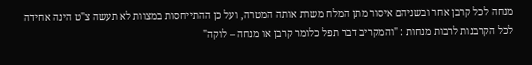מנחה לכל קרבן אחר ובשניהם איסור מתן המלח משרת אותה המטרה, ועל כן ההתייחסות במצוות לא תעשה צ"ט הינה אחידה לכל הקרבנות לרבות מנחות : "והמקריב דבר תפל כלומר קרבן או מנחה – לוקה"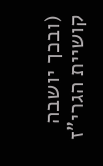(ובכך יושבה קושיית הגרי"ז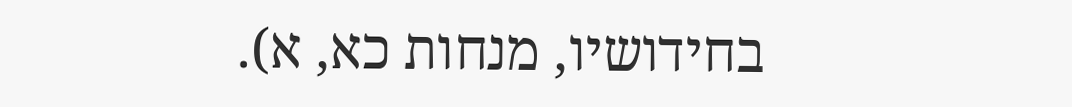בחידושיו, מנחות כא, א).